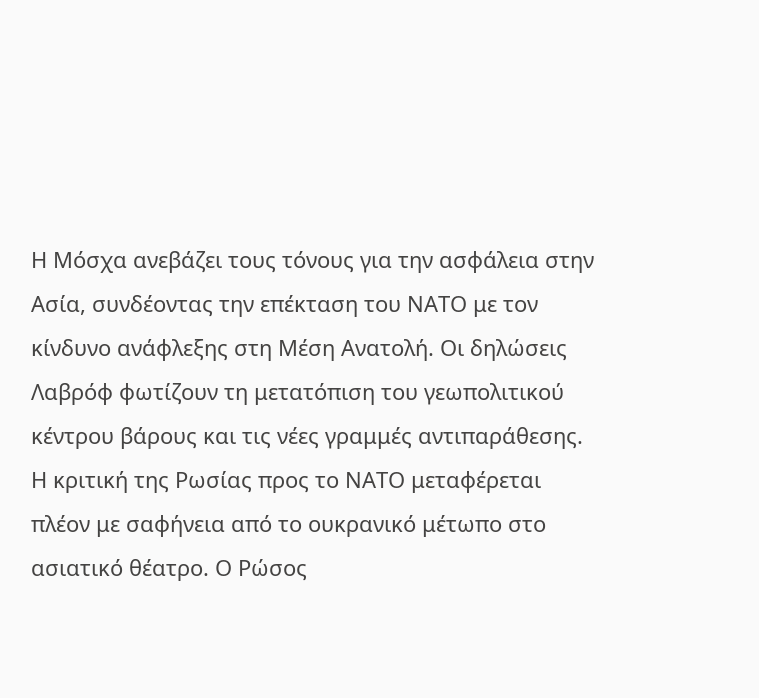Η Μόσχα ανεβάζει τους τόνους για την ασφάλεια στην Ασία, συνδέοντας την επέκταση του ΝΑΤΟ με τον κίνδυνο ανάφλεξης στη Μέση Ανατολή. Οι δηλώσεις Λαβρόφ φωτίζουν τη μετατόπιση του γεωπολιτικού κέντρου βάρους και τις νέες γραμμές αντιπαράθεσης.
Η κριτική της Ρωσίας προς το ΝΑΤΟ μεταφέρεται πλέον με σαφήνεια από το ουκρανικό μέτωπο στο ασιατικό θέατρο. Ο Ρώσος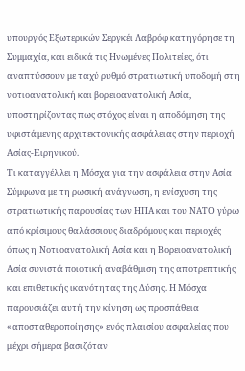υπουργός Εξωτερικών Σεργκέι Λαβρόφ κατηγόρησε τη Συμμαχία, και ειδικά τις Ηνωμένες Πολιτείες, ότι αναπτύσσουν με ταχύ ρυθμό στρατιωτική υποδομή στη νοτιοανατολική και βορειοανατολική Ασία, υποστηρίζοντας πως στόχος είναι η αποδόμηση της υφιστάμενης αρχιτεκτονικής ασφάλειας στην περιοχή Ασίας-Ειρηνικού.
Τι καταγγέλλει η Μόσχα για την ασφάλεια στην Ασία
Σύμφωνα με τη ρωσική ανάγνωση, η ενίσχυση της στρατιωτικής παρουσίας των ΗΠΑ και του ΝΑΤΟ γύρω από κρίσιμους θαλάσσιους διαδρόμους και περιοχές όπως η Νοτιοανατολική Ασία και η Βορειοανατολική Ασία συνιστά ποιοτική αναβάθμιση της αποτρεπτικής και επιθετικής ικανότητας της Δύσης. Η Μόσχα παρουσιάζει αυτή την κίνηση ως προσπάθεια «αποσταθεροποίησης» ενός πλαισίου ασφαλείας που μέχρι σήμερα βασιζόταν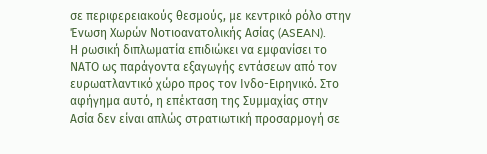σε περιφερειακούς θεσμούς, με κεντρικό ρόλο στην Ένωση Χωρών Νοτιοανατολικής Ασίας (ASEAN).
Η ρωσική διπλωματία επιδιώκει να εμφανίσει το ΝΑΤΟ ως παράγοντα εξαγωγής εντάσεων από τον ευρωατλαντικό χώρο προς τον Ινδο-Ειρηνικό. Στο αφήγημα αυτό, η επέκταση της Συμμαχίας στην Ασία δεν είναι απλώς στρατιωτική προσαρμογή σε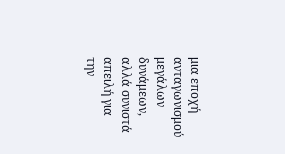μια εποχή ανταγωνισμού μεγάλων δυνάμεων, αλλά συνιστά απειλή για την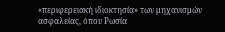«περιφερειακή ιδιοκτησία» των μηχανισμών ασφαλείας, όπου Ρωσία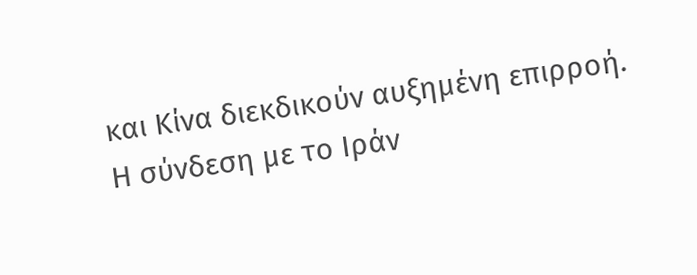και Κίνα διεκδικούν αυξημένη επιρροή.
Η σύνδεση με το Ιράν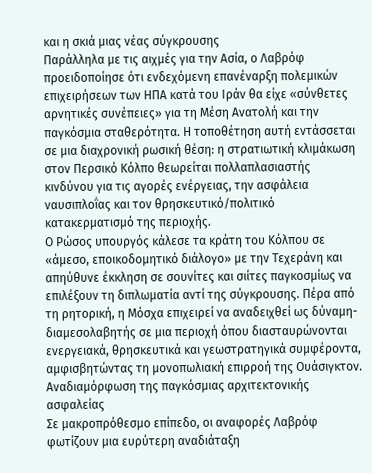και η σκιά μιας νέας σύγκρουσης
Παράλληλα με τις αιχμές για την Ασία, ο Λαβρόφ προειδοποίησε ότι ενδεχόμενη επανέναρξη πολεμικών επιχειρήσεων των ΗΠΑ κατά του Ιράν θα είχε «σύνθετες αρνητικές συνέπειες» για τη Μέση Ανατολή και την παγκόσμια σταθερότητα. Η τοποθέτηση αυτή εντάσσεται σε μια διαχρονική ρωσική θέση: η στρατιωτική κλιμάκωση στον Περσικό Κόλπο θεωρείται πολλαπλασιαστής κινδύνου για τις αγορές ενέργειας, την ασφάλεια ναυσιπλοΐας και τον θρησκευτικό/πολιτικό κατακερματισμό της περιοχής.
Ο Ρώσος υπουργός κάλεσε τα κράτη του Κόλπου σε «άμεσο, εποικοδομητικό διάλογο» με την Τεχεράνη και απηύθυνε έκκληση σε σουνίτες και σιίτες παγκοσμίως να επιλέξουν τη διπλωματία αντί της σύγκρουσης. Πέρα από τη ρητορική, η Μόσχα επιχειρεί να αναδειχθεί ως δύναμη-διαμεσολαβητής σε μια περιοχή όπου διασταυρώνονται ενεργειακά, θρησκευτικά και γεωστρατηγικά συμφέροντα, αμφισβητώντας τη μονοπωλιακή επιρροή της Ουάσιγκτον.
Αναδιαμόρφωση της παγκόσμιας αρχιτεκτονικής ασφαλείας
Σε μακροπρόθεσμο επίπεδο, οι αναφορές Λαβρόφ φωτίζουν μια ευρύτερη αναδιάταξη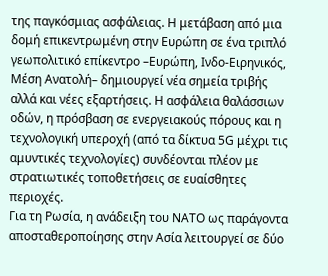της παγκόσμιας ασφάλειας. Η μετάβαση από μια δομή επικεντρωμένη στην Ευρώπη σε ένα τριπλό γεωπολιτικό επίκεντρο –Ευρώπη, Ινδο-Ειρηνικός, Μέση Ανατολή– δημιουργεί νέα σημεία τριβής αλλά και νέες εξαρτήσεις. Η ασφάλεια θαλάσσιων οδών, η πρόσβαση σε ενεργειακούς πόρους και η τεχνολογική υπεροχή (από τα δίκτυα 5G μέχρι τις αμυντικές τεχνολογίες) συνδέονται πλέον με στρατιωτικές τοποθετήσεις σε ευαίσθητες περιοχές.
Για τη Ρωσία, η ανάδειξη του ΝΑΤΟ ως παράγοντα αποσταθεροποίησης στην Ασία λειτουργεί σε δύο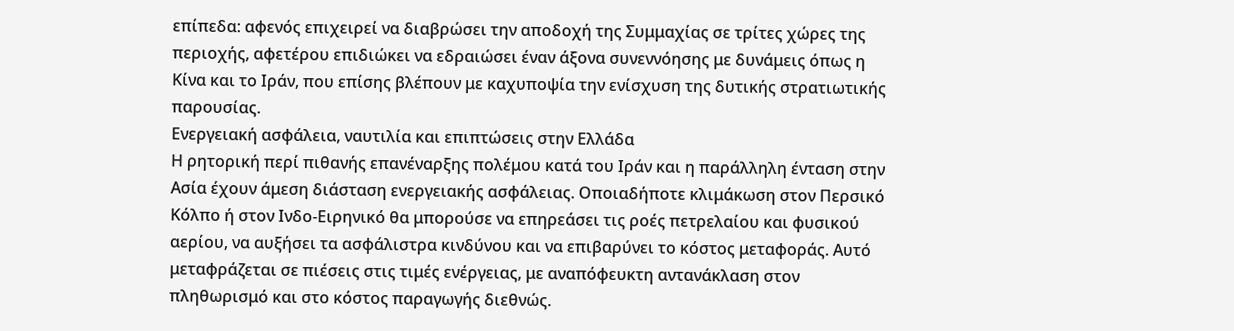επίπεδα: αφενός επιχειρεί να διαβρώσει την αποδοχή της Συμμαχίας σε τρίτες χώρες της περιοχής, αφετέρου επιδιώκει να εδραιώσει έναν άξονα συνεννόησης με δυνάμεις όπως η Κίνα και το Ιράν, που επίσης βλέπουν με καχυποψία την ενίσχυση της δυτικής στρατιωτικής παρουσίας.
Ενεργειακή ασφάλεια, ναυτιλία και επιπτώσεις στην Ελλάδα
Η ρητορική περί πιθανής επανέναρξης πολέμου κατά του Ιράν και η παράλληλη ένταση στην Ασία έχουν άμεση διάσταση ενεργειακής ασφάλειας. Οποιαδήποτε κλιμάκωση στον Περσικό Κόλπο ή στον Ινδο-Ειρηνικό θα μπορούσε να επηρεάσει τις ροές πετρελαίου και φυσικού αερίου, να αυξήσει τα ασφάλιστρα κινδύνου και να επιβαρύνει το κόστος μεταφοράς. Αυτό μεταφράζεται σε πιέσεις στις τιμές ενέργειας, με αναπόφευκτη αντανάκλαση στον πληθωρισμό και στο κόστος παραγωγής διεθνώς.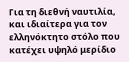Για τη διεθνή ναυτιλία, και ιδιαίτερα για τον ελληνόκτητο στόλο που κατέχει υψηλό μερίδιο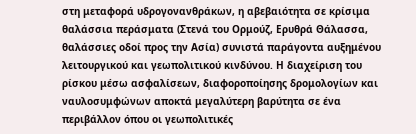στη μεταφορά υδρογονανθράκων, η αβεβαιότητα σε κρίσιμα θαλάσσια περάσματα (Στενά του Ορμούζ, Ερυθρά Θάλασσα, θαλάσσιες οδοί προς την Ασία) συνιστά παράγοντα αυξημένου λειτουργικού και γεωπολιτικού κινδύνου. Η διαχείριση του ρίσκου μέσω ασφαλίσεων, διαφοροποίησης δρομολογίων και ναυλοσυμφώνων αποκτά μεγαλύτερη βαρύτητα σε ένα περιβάλλον όπου οι γεωπολιτικές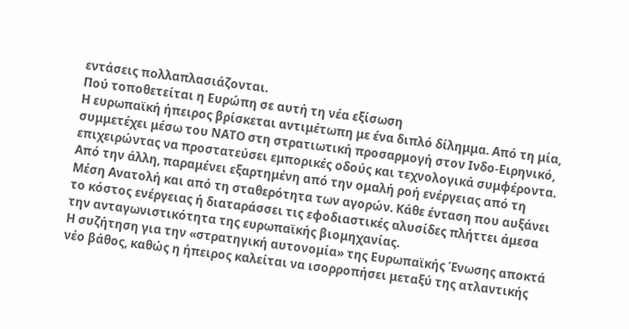εντάσεις πολλαπλασιάζονται.
Πού τοποθετείται η Ευρώπη σε αυτή τη νέα εξίσωση
Η ευρωπαϊκή ήπειρος βρίσκεται αντιμέτωπη με ένα διπλό δίλημμα. Από τη μία, συμμετέχει μέσω του ΝΑΤΟ στη στρατιωτική προσαρμογή στον Ινδο-Ειρηνικό, επιχειρώντας να προστατεύσει εμπορικές οδούς και τεχνολογικά συμφέροντα. Από την άλλη, παραμένει εξαρτημένη από την ομαλή ροή ενέργειας από τη Μέση Ανατολή και από τη σταθερότητα των αγορών. Κάθε ένταση που αυξάνει το κόστος ενέργειας ή διαταράσσει τις εφοδιαστικές αλυσίδες πλήττει άμεσα την ανταγωνιστικότητα της ευρωπαϊκής βιομηχανίας.
Η συζήτηση για την «στρατηγική αυτονομία» της Ευρωπαϊκής Ένωσης αποκτά νέο βάθος, καθώς η ήπειρος καλείται να ισορροπήσει μεταξύ της ατλαντικής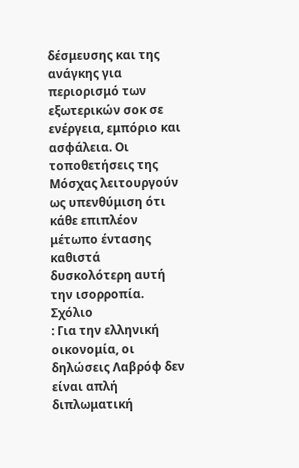δέσμευσης και της ανάγκης για περιορισμό των εξωτερικών σοκ σε ενέργεια, εμπόριο και ασφάλεια. Οι τοποθετήσεις της Μόσχας λειτουργούν ως υπενθύμιση ότι κάθε επιπλέον μέτωπο έντασης καθιστά δυσκολότερη αυτή την ισορροπία.
Σχόλιο
: Για την ελληνική οικονομία, οι δηλώσεις Λαβρόφ δεν είναι απλή διπλωματική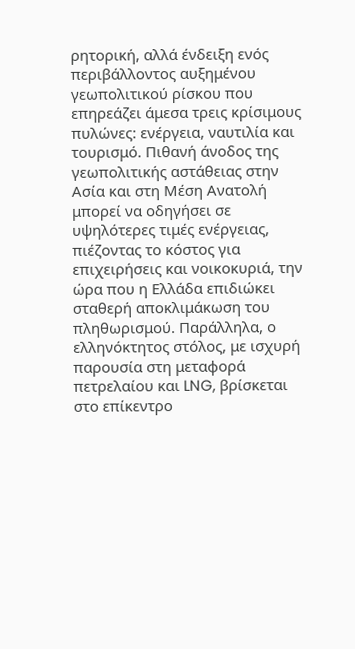ρητορική, αλλά ένδειξη ενός περιβάλλοντος αυξημένου γεωπολιτικού ρίσκου που επηρεάζει άμεσα τρεις κρίσιμους πυλώνες: ενέργεια, ναυτιλία και τουρισμό. Πιθανή άνοδος της γεωπολιτικής αστάθειας στην Ασία και στη Μέση Ανατολή μπορεί να οδηγήσει σε υψηλότερες τιμές ενέργειας, πιέζοντας το κόστος για επιχειρήσεις και νοικοκυριά, την ώρα που η Ελλάδα επιδιώκει σταθερή αποκλιμάκωση του πληθωρισμού. Παράλληλα, ο ελληνόκτητος στόλος, με ισχυρή παρουσία στη μεταφορά πετρελαίου και LNG, βρίσκεται στο επίκεντρο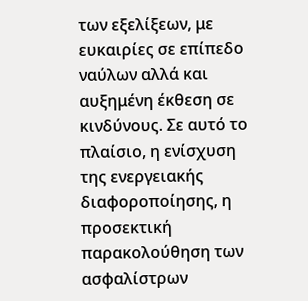των εξελίξεων, με ευκαιρίες σε επίπεδο ναύλων αλλά και αυξημένη έκθεση σε κινδύνους. Σε αυτό το πλαίσιο, η ενίσχυση της ενεργειακής διαφοροποίησης, η προσεκτική παρακολούθηση των ασφαλίστρων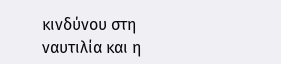κινδύνου στη ναυτιλία και η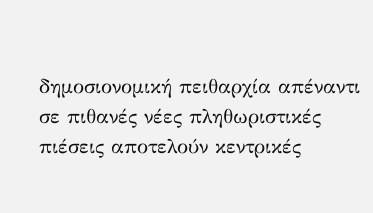δημοσιονομική πειθαρχία απέναντι σε πιθανές νέες πληθωριστικές πιέσεις αποτελούν κεντρικές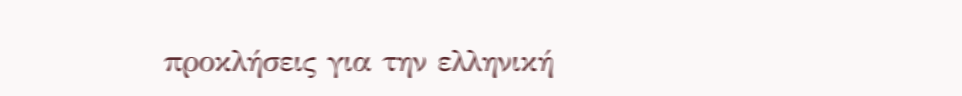προκλήσεις για την ελληνική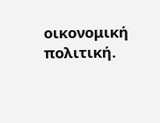οικονομική πολιτική.